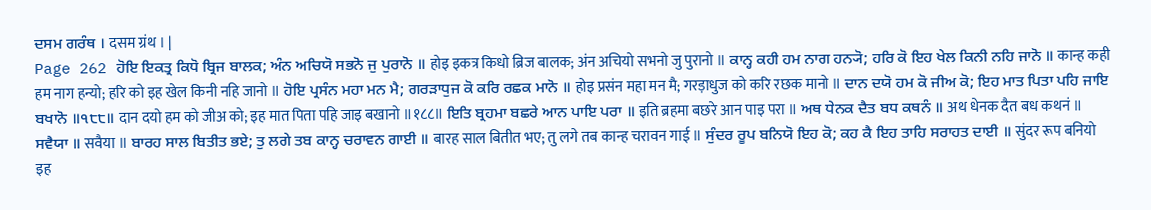ਦਸਮ ਗਰੰਥ । दसम ग्रंथ । |
Page 262 ਹੋਇ ਇਕਤ੍ਰ ਕਿਧੋ ਬ੍ਰਿਜ ਬਾਲਕ; ਅੰਨ ਅਚਿਯੋ ਸਭਨੋ ਜੁ ਪੁਰਾਨੋ ॥ होइ इकत्र किधो ब्रिज बालक; अंन अचियो सभनो जु पुरानो ॥ ਕਾਨ੍ਹ ਕਹੀ ਹਮ ਨਾਗ ਹਨ੍ਯੋ; ਹਰਿ ਕੋ ਇਹ ਖੇਲ ਕਿਨੀ ਨਹਿ ਜਾਨੋ ॥ कान्ह कही हम नाग हन्यो; हरि को इह खेल किनी नहि जानो ॥ ਹੋਇ ਪ੍ਰਸੰਨ ਮਹਾ ਮਨ ਮੈ; ਗਰੜਾਧੁਜ ਕੋ ਕਰਿ ਰਛਕ ਮਾਨੋ ॥ होइ प्रसंन महा मन मै; गरड़ाधुज को करि रछक मानो ॥ ਦਾਨ ਦਯੋ ਹਮ ਕੋ ਜੀਅ ਕੋ; ਇਹ ਮਾਤ ਪਿਤਾ ਪਹਿ ਜਾਇ ਬਖਾਨੋ ॥੧੮੮॥ दान दयो हम को जीअ को; इह मात पिता पहि जाइ बखानो ॥१८८॥ ਇਤਿ ਬ੍ਰਹਮਾ ਬਛਰੇ ਆਨ ਪਾਇ ਪਰਾ ॥ इति ब्रहमा बछरे आन पाइ परा ॥ ਅਥ ਧੇਨਕ ਦੈਤ ਬਧ ਕਥਨੰ ॥ अथ धेनक दैत बध कथनं ॥ ਸਵੈਯਾ ॥ सवैया ॥ ਬਾਰਹ ਸਾਲ ਬਿਤੀਤ ਭਏ; ਤੁ ਲਗੇ ਤਬ ਕਾਨ੍ਹ ਚਰਾਵਨ ਗਾਈ ॥ बारह साल बितीत भए; तु लगे तब कान्ह चरावन गाई ॥ ਸੁੰਦਰ ਰੂਪ ਬਨਿਯੋ ਇਹ ਕੋ; ਕਹ ਕੈ ਇਹ ਤਾਹਿ ਸਰਾਹਤ ਦਾਈ ॥ सुंदर रूप बनियो इह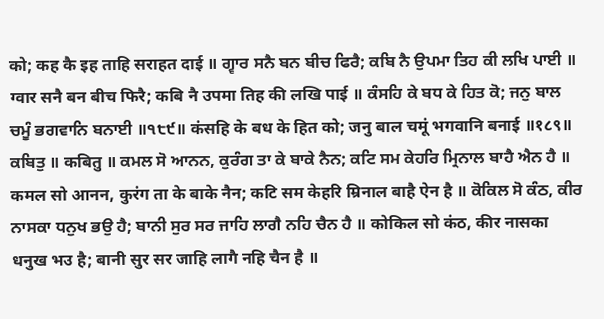को; कह कै इह ताहि सराहत दाई ॥ ਗ੍ਵਾਰ ਸਨੈ ਬਨ ਬੀਚ ਫਿਰੈ; ਕਬਿ ਨੈ ਉਪਮਾ ਤਿਹ ਕੀ ਲਖਿ ਪਾਈ ॥ ग्वार सनै बन बीच फिरै; कबि नै उपमा तिह की लखि पाई ॥ ਕੰਸਹਿ ਕੇ ਬਧ ਕੇ ਹਿਤ ਕੋ; ਜਨੁ ਬਾਲ ਚਮੂੰ ਭਗਵਾਨਿ ਬਨਾਈ ॥੧੮੯॥ कंसहि के बध के हित को; जनु बाल चमूं भगवानि बनाई ॥१८९॥ ਕਬਿਤੁ ॥ कबितु ॥ ਕਮਲ ਸੋ ਆਨਨ, ਕੁਰੰਗ ਤਾ ਕੇ ਬਾਕੇ ਨੈਨ; ਕਟਿ ਸਮ ਕੇਹਰਿ ਮ੍ਰਿਨਾਲ ਬਾਹੈ ਐਨ ਹੈ ॥ कमल सो आनन, कुरंग ता के बाके नैन; कटि सम केहरि म्रिनाल बाहै ऐन है ॥ ਕੋਕਿਲ ਸੋ ਕੰਠ, ਕੀਰ ਨਾਸਕਾ ਧਨੁਖ ਭਉ ਹੈ; ਬਾਨੀ ਸੁਰ ਸਰ ਜਾਹਿ ਲਾਗੈ ਨਹਿ ਚੈਨ ਹੈ ॥ कोकिल सो कंठ, कीर नासका धनुख भउ है; बानी सुर सर जाहि लागै नहि चैन है ॥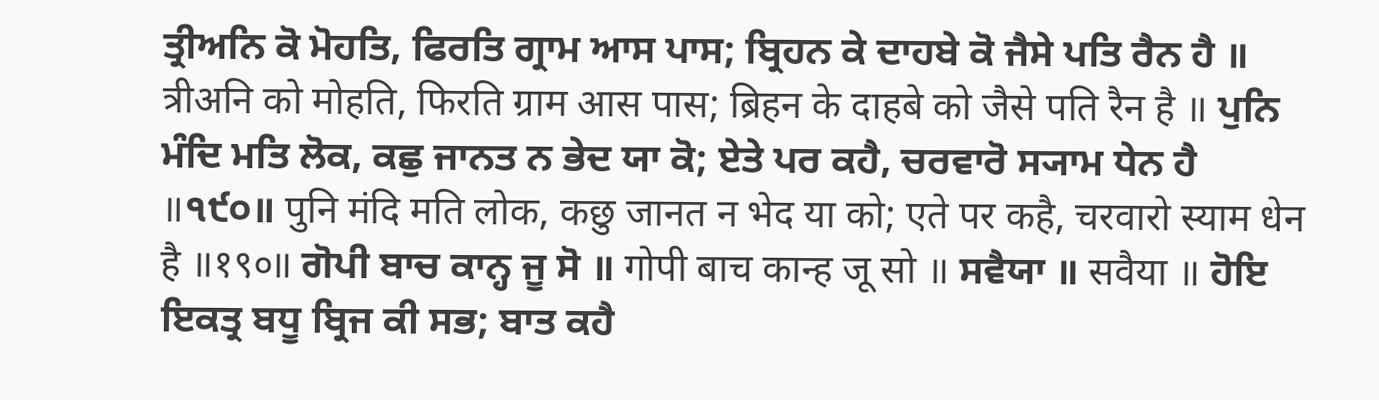ਤ੍ਰੀਅਨਿ ਕੋ ਮੋਹਤਿ, ਫਿਰਤਿ ਗ੍ਰਾਮ ਆਸ ਪਾਸ; ਬ੍ਰਿਹਨ ਕੇ ਦਾਹਬੇ ਕੋ ਜੈਸੇ ਪਤਿ ਰੈਨ ਹੈ ॥ त्रीअनि को मोहति, फिरति ग्राम आस पास; ब्रिहन के दाहबे को जैसे पति रैन है ॥ ਪੁਨਿ ਮੰਦਿ ਮਤਿ ਲੋਕ, ਕਛੁ ਜਾਨਤ ਨ ਭੇਦ ਯਾ ਕੋ; ਏਤੇ ਪਰ ਕਹੈ, ਚਰਵਾਰੋ ਸ੍ਯਾਮ ਧੇਨ ਹੈ ॥੧੯੦॥ पुनि मंदि मति लोक, कछु जानत न भेद या को; एते पर कहै, चरवारो स्याम धेन है ॥१९०॥ ਗੋਪੀ ਬਾਚ ਕਾਨ੍ਹ ਜੂ ਸੋ ॥ गोपी बाच कान्ह जू सो ॥ ਸਵੈਯਾ ॥ सवैया ॥ ਹੋਇ ਇਕਤ੍ਰ ਬਧੂ ਬ੍ਰਿਜ ਕੀ ਸਭ; ਬਾਤ ਕਹੈ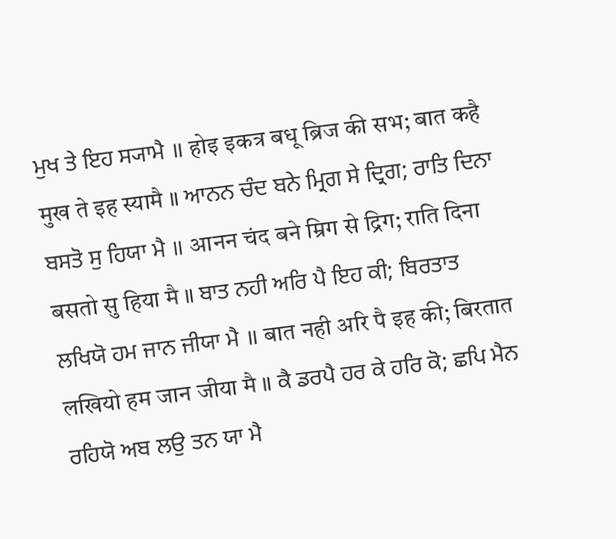ਮੁਖ ਤੇ ਇਹ ਸ੍ਯਾਮੈ ॥ होइ इकत्र बधू ब्रिज की सभ; बात कहै मुख ते इह स्यामै ॥ ਆਨਨ ਚੰਦ ਬਨੇ ਮ੍ਰਿਗ ਸੇ ਦ੍ਰਿਗ; ਰਾਤਿ ਦਿਨਾ ਬਸਤੋ ਸੁ ਹਿਯਾ ਮੈ ॥ आनन चंद बने म्रिग से द्रिग; राति दिना बसतो सु हिया मै ॥ ਬਾਤ ਨਹੀ ਅਰਿ ਪੈ ਇਹ ਕੀ; ਬਿਰਤਾਤ ਲਖਿਯੋ ਹਮ ਜਾਨ ਜੀਯਾ ਮੈ ॥ बात नही अरि पै इह की; बिरतात लखियो हम जान जीया मै ॥ ਕੈ ਡਰਪੈ ਹਰ ਕੇ ਹਰਿ ਕੋ; ਛਪਿ ਮੈਨ ਰਹਿਯੋ ਅਬ ਲਉ ਤਨ ਯਾ ਮੈ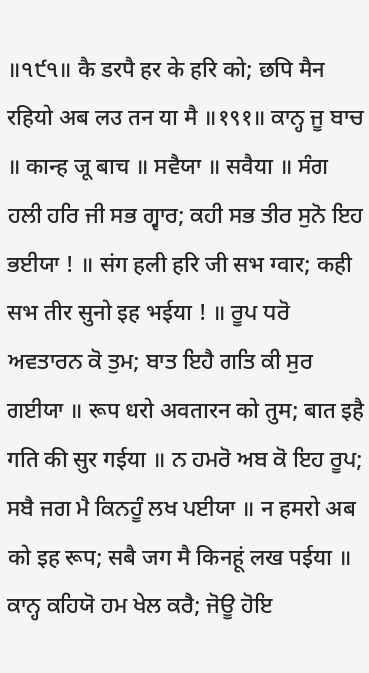॥੧੯੧॥ कै डरपै हर के हरि को; छपि मैन रहियो अब लउ तन या मै ॥१९१॥ ਕਾਨ੍ਹ ਜੂ ਬਾਚ ॥ कान्ह जू बाच ॥ ਸਵੈਯਾ ॥ सवैया ॥ ਸੰਗ ਹਲੀ ਹਰਿ ਜੀ ਸਭ ਗ੍ਵਾਰ; ਕਹੀ ਸਭ ਤੀਰ ਸੁਨੋ ਇਹ ਭਈਯਾ ! ॥ संग हली हरि जी सभ ग्वार; कही सभ तीर सुनो इह भईया ! ॥ ਰੂਪ ਧਰੋ ਅਵਤਾਰਨ ਕੋ ਤੁਮ; ਬਾਤ ਇਹੈ ਗਤਿ ਕੀ ਸੁਰ ਗਈਯਾ ॥ रूप धरो अवतारन को तुम; बात इहै गति की सुर गईया ॥ ਨ ਹਮਰੋ ਅਬ ਕੋ ਇਹ ਰੂਪ; ਸਬੈ ਜਗ ਮੈ ਕਿਨਹੂੰ ਲਖ ਪਈਯਾ ॥ न हमरो अब को इह रूप; सबै जग मै किनहूं लख पईया ॥ ਕਾਨ੍ਹ ਕਹਿਯੋ ਹਮ ਖੇਲ ਕਰੈ; ਜੋਊ ਹੋਇ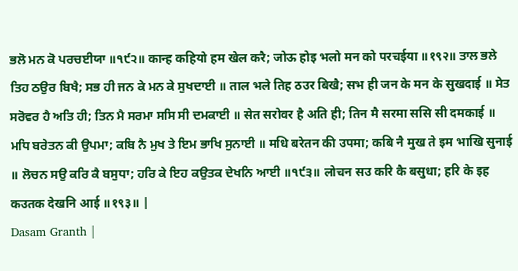ਭਲੋ ਮਨ ਕੋ ਪਰਚਈਯਾ ॥੧੯੨॥ कान्ह कहियो हम खेल करै; जोऊ होइ भलो मन को परचईया ॥१९२॥ ਤਾਲ ਭਲੇ ਤਿਹ ਠਉਰ ਬਿਖੈ; ਸਭ ਹੀ ਜਨ ਕੇ ਮਨ ਕੇ ਸੁਖਦਾਈ ॥ ताल भले तिह ठउर बिखै; सभ ही जन के मन के सुखदाई ॥ ਸੇਤ ਸਰੋਵਰ ਹੈ ਅਤਿ ਹੀ; ਤਿਨ ਮੈ ਸਰਮਾ ਸਸਿ ਸੀ ਦਮਕਾਈ ॥ सेत सरोवर है अति ही; तिन मै सरमा ससि सी दमकाई ॥ ਮਧਿ ਬਰੇਤਨ ਕੀ ਉਪਮਾ; ਕਬਿ ਨੈ ਮੁਖ ਤੇ ਇਮ ਭਾਖਿ ਸੁਨਾਈ ॥ मधि बरेतन की उपमा; कबि नै मुख ते इम भाखि सुनाई ॥ ਲੋਚਨ ਸਉ ਕਰਿ ਕੈ ਬਸੁਧਾ; ਹਰਿ ਕੇ ਇਹ ਕਉਤਕ ਦੇਖਨਿ ਆਈ ॥੧੯੩॥ लोचन सउ करि कै बसुधा; हरि के इह कउतक देखनि आई ॥१९३॥ |
Dasam Granth |